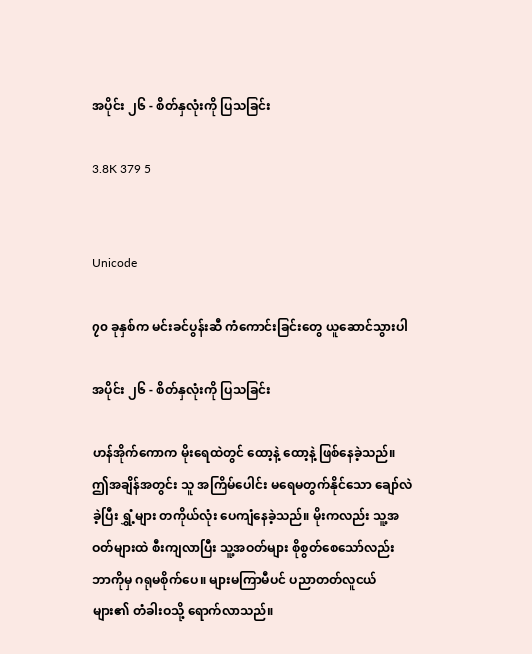အပိုင်း ၂၆ - စိတ်နှလုံးကို ပြသခြင်း

3.8K 379 5


Unicode

၇၀ ခုနှစ်က မင်းခင်ပွန်းဆီ ကံကောင်းခြင်းတွေ ယူဆောင်သွားပါ

အပိုင်း ၂၆ - စိတ်နှလုံးကို ပြသခြင်း

ဟန်အိုက်ကောက မိုးရေထဲတွင် ထော့နဲ့ ထော့နဲ့ ဖြစ်နေခဲ့သည်။ ဤအချိန်အတွင်း သူ အကြိမ်ပေါင်း မရေမတွက်နိုင်သော ချော်လဲခဲ့ပြီး ရွှံ့များ တကိုယ်လုံး ပေကျံနေခဲ့သည်။ မိုးကလည်း သူ့အဝတ်များထဲ စီးကျလာပြီး သူ့အဝတ်များ စိုစွတ်စေသော်လည်း ဘာကိုမှ ဂရုမစိုက်ပေ။ များမကြာမီပင် ပညာတတ်လူငယ်များ၏ တံခါးဝသို့ ရောက်လာသည်။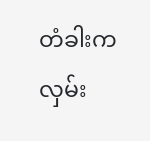တံခါးက လှမ်း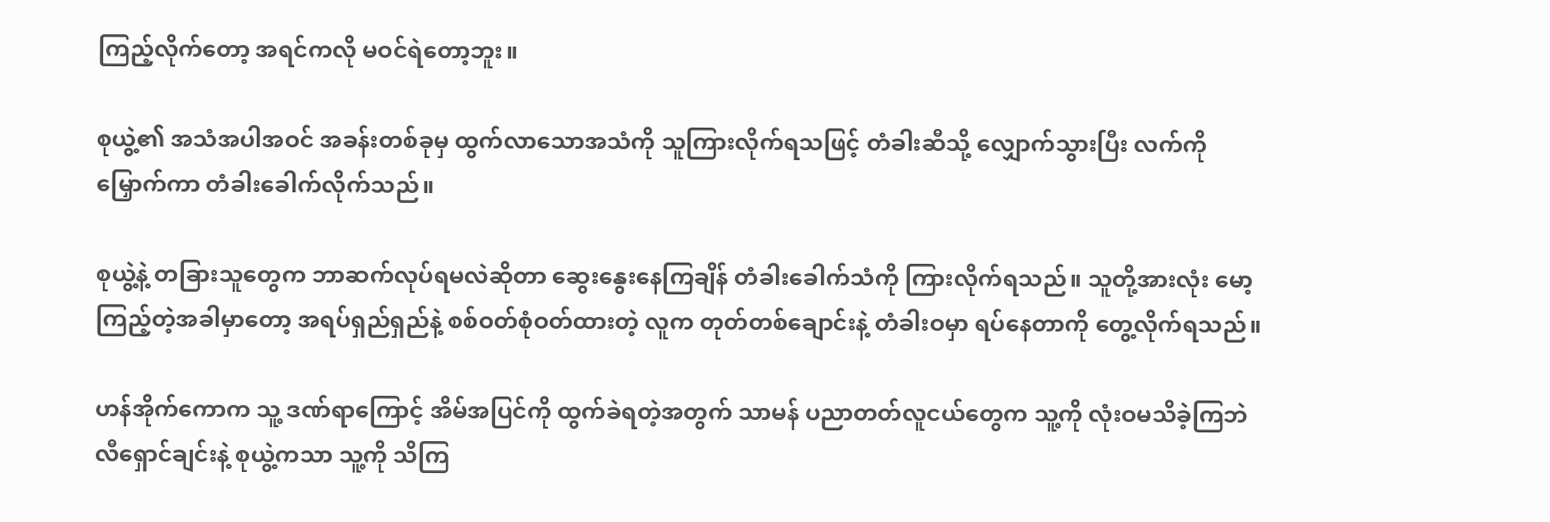ကြည့်လိုက်တော့ အရင်ကလို မဝင်ရဲတော့ဘူး။

စုယွဲ့၏ အသံအပါအဝင် အခန်းတစ်ခုမှ ထွက်လာသောအသံကို သူကြားလိုက်ရသဖြင့် တံခါးဆီသို့ လျှောက်သွားပြီး လက်ကိုမြှောက်ကာ တံခါးခေါက်လိုက်သည်။

စုယွဲ့နဲ့ တခြားသူတွေက ဘာဆက်လုပ်ရမလဲဆိုတာ ဆွေးနွေးနေကြချိန် တံခါးခေါက်သံကို ကြားလိုက်ရသည်။ သူတို့အားလုံး မော့ကြည့်တဲ့အခါမှာတော့ အရပ်ရှည်ရှည်နဲ့ စစ်ဝတ်စုံဝတ်ထားတဲ့ လူက တုတ်တစ်ချောင်းနဲ့ တံခါးဝမှာ ရပ်နေတာကို တွေ့လိုက်ရသည်။

ဟန်အိုက်ကောက သူ့ ဒဏ်ရာကြောင့် အိမ်အပြင်ကို ထွက်ခဲရတဲ့အတွက် သာမန် ပညာတတ်လူငယ်တွေက သူ့ကို လုံးဝမသိခဲ့ကြဘဲ လီရှောင်ချင်းနဲ့ စုယွဲ့ကသာ သူ့ကို သိကြ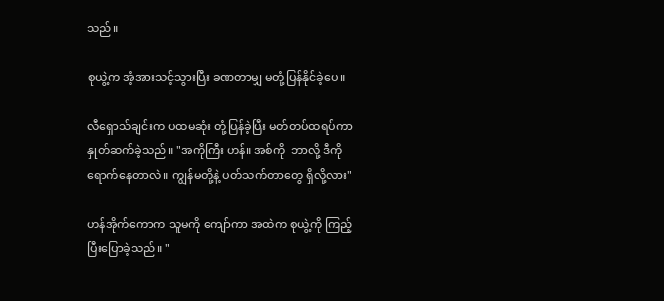သည်။

စုယွဲ့က အံ့အားသင့်သွားပြီး ခဏတာမျှ မတုံ့ပြန်နိုင်ခဲ့ပေ။

လီရှောသ်ချင်းက ပထမဆုံး တုံ့ပြန်ခဲ့ပြီး မတ်တပ်ထရပ်ကာ နှုတ်ဆက်ခဲ့သည်။ "အကိုကြီး ဟန်။ အစ်ကို  ဘာလို့ ဒီကို ရောက်နေတာလဲ။ ကျွန်မတို့နဲ့ ပတ်သက်တာတွေ ရှိလို့လား"

ဟန်အိုက်ကောက သူမကို ကျော်ကာ အထဲက စုယွဲ့ကို ကြည့်ပြီးပြောခဲ့သည်။ "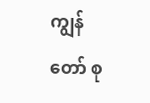ကျွန်တော် စု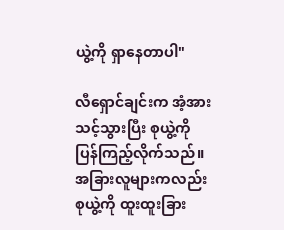ယွဲ့ကို ရှာနေတာပါ"

လီရှောင်ချင်းက အံ့အားသင့်သွားပြီး စုယွဲ့ကို ပြန်ကြည့်လိုက်သည်။ အခြားလူများကလည်း စုယွဲ့ကို ထူးထူးခြား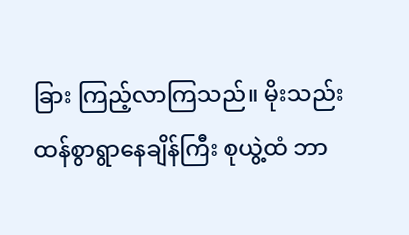ခြား ကြည့်လာကြသည်။ မိုးသည်းထန်စွာရွာနေချိန်ကြီး စုယွဲ့ထံ ဘာ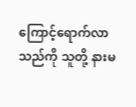ကြောင့်ရောက်လာသည်ကို သူတို့ နားမ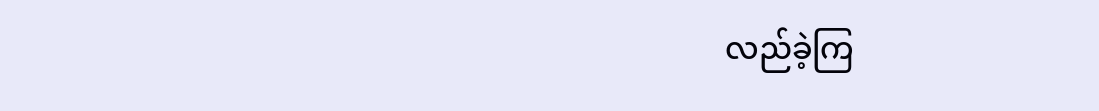လည်ခဲ့ကြ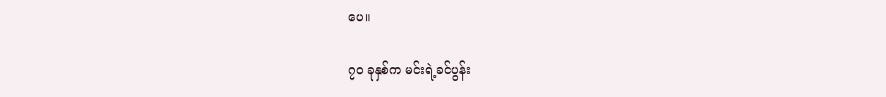ပေ။

၇၀ ခုနှစ်က မင်းရဲ့ခင်ပွန်း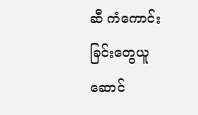ဆီ ကံကောင်းခြင်းတွေယူဆောင်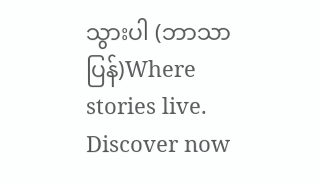သွားပါ (ဘာသာပြန်)Where stories live. Discover now